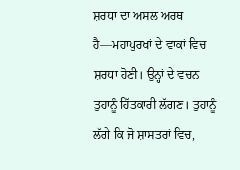ਸ਼ਰਧਾ ਦਾ ਅਸਲ ਅਰਥ ਹੈ—ਮਹਾਪੁਰਖਾਂ ਦੇ ਵਾਕਾਂ ਵਿਚ ਸ਼ਰਧਾ ਹੋਣੀ। ਉਨ੍ਹਾਂ ਦੇ ਵਚਨ ਤੁਹਾਨੂੰ ਹਿੱਤਕਾਰੀ ਲੱਗਣ। ਤੁਹਾਨੂੰ ਲੱਗੇ ਕਿ ਜੋ ਸ਼ਾਸਤਰਾਂ ਵਿਚ,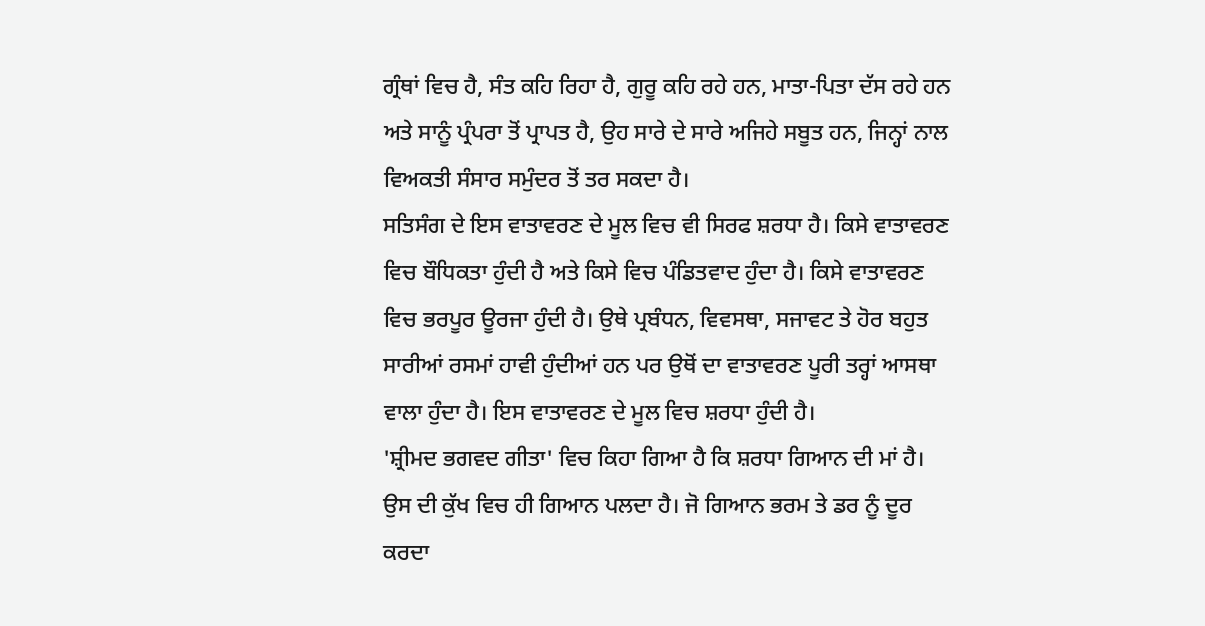ਗ੍ਰੰਥਾਂ ਵਿਚ ਹੈ, ਸੰਤ ਕਹਿ ਰਿਹਾ ਹੈ, ਗੁਰੂ ਕਹਿ ਰਹੇ ਹਨ, ਮਾਤਾ-ਪਿਤਾ ਦੱਸ ਰਹੇ ਹਨ ਅਤੇ ਸਾਨੂੰ ਪ੍ਰੰਪਰਾ ਤੋਂ ਪ੍ਰਾਪਤ ਹੈ, ਉਹ ਸਾਰੇ ਦੇ ਸਾਰੇ ਅਜਿਹੇ ਸਬੂਤ ਹਨ, ਜਿਨ੍ਹਾਂ ਨਾਲ ਵਿਅਕਤੀ ਸੰਸਾਰ ਸਮੁੰਦਰ ਤੋਂ ਤਰ ਸਕਦਾ ਹੈ।
ਸਤਿਸੰਗ ਦੇ ਇਸ ਵਾਤਾਵਰਣ ਦੇ ਮੂਲ ਵਿਚ ਵੀ ਸਿਰਫ ਸ਼ਰਧਾ ਹੈ। ਕਿਸੇ ਵਾਤਾਵਰਣ ਵਿਚ ਬੌਧਿਕਤਾ ਹੁੰਦੀ ਹੈ ਅਤੇ ਕਿਸੇ ਵਿਚ ਪੰਡਿਤਵਾਦ ਹੁੰਦਾ ਹੈ। ਕਿਸੇ ਵਾਤਾਵਰਣ ਵਿਚ ਭਰਪੂਰ ਊਰਜਾ ਹੁੰਦੀ ਹੈ। ਉਥੇ ਪ੍ਰਬੰਧਨ, ਵਿਵਸਥਾ, ਸਜਾਵਟ ਤੇ ਹੋਰ ਬਹੁਤ ਸਾਰੀਆਂ ਰਸਮਾਂ ਹਾਵੀ ਹੁੰਦੀਆਂ ਹਨ ਪਰ ਉਥੋਂ ਦਾ ਵਾਤਾਵਰਣ ਪੂਰੀ ਤਰ੍ਹਾਂ ਆਸਥਾ ਵਾਲਾ ਹੁੰਦਾ ਹੈ। ਇਸ ਵਾਤਾਵਰਣ ਦੇ ਮੂਲ ਵਿਚ ਸ਼ਰਧਾ ਹੁੰਦੀ ਹੈ।
'ਸ਼੍ਰੀਮਦ ਭਗਵਦ ਗੀਤਾ' ਵਿਚ ਕਿਹਾ ਗਿਆ ਹੈ ਕਿ ਸ਼ਰਧਾ ਗਿਆਨ ਦੀ ਮਾਂ ਹੈ। ਉਸ ਦੀ ਕੁੱਖ ਵਿਚ ਹੀ ਗਿਆਨ ਪਲਦਾ ਹੈ। ਜੋ ਗਿਆਨ ਭਰਮ ਤੇ ਡਰ ਨੂੰ ਦੂਰ ਕਰਦਾ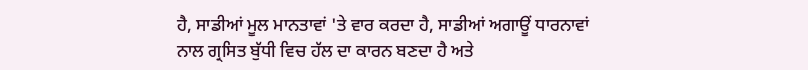ਹੈ, ਸਾਡੀਆਂ ਮੂਲ ਮਾਨਤਾਵਾਂ 'ਤੇ ਵਾਰ ਕਰਦਾ ਹੈ, ਸਾਡੀਆਂ ਅਗਾਊਂ ਧਾਰਨਾਵਾਂ ਨਾਲ ਗ੍ਰਸਿਤ ਬੁੱਧੀ ਵਿਚ ਹੱਲ ਦਾ ਕਾਰਨ ਬਣਦਾ ਹੈ ਅਤੇ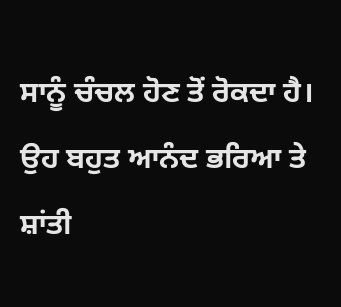ਸਾਨੂੰ ਚੰਚਲ ਹੋਣ ਤੋਂ ਰੋਕਦਾ ਹੈ। ਉਹ ਬਹੁਤ ਆਨੰਦ ਭਰਿਆ ਤੇ ਸ਼ਾਂਤੀ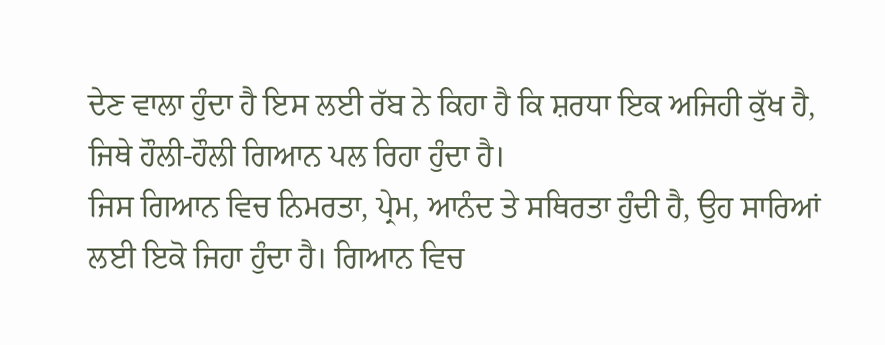ਦੇਣ ਵਾਲਾ ਹੁੰਦਾ ਹੈ ਇਸ ਲਈ ਰੱਬ ਨੇ ਕਿਹਾ ਹੈ ਕਿ ਸ਼ਰਧਾ ਇਕ ਅਜਿਹੀ ਕੁੱਖ ਹੈ, ਜਿਥੇ ਹੌਲੀ-ਹੌਲੀ ਗਿਆਨ ਪਲ ਰਿਹਾ ਹੁੰਦਾ ਹੈ।
ਜਿਸ ਗਿਆਨ ਵਿਚ ਨਿਮਰਤਾ, ਪ੍ਰੇਮ, ਆਨੰਦ ਤੇ ਸਥਿਰਤਾ ਹੁੰਦੀ ਹੈ, ਉਹ ਸਾਰਿਆਂ ਲਈ ਇਕੋ ਜਿਹਾ ਹੁੰਦਾ ਹੈ। ਗਿਆਨ ਵਿਚ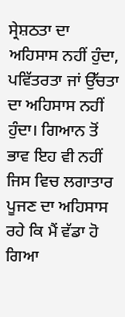ਸ੍ਰੇਸ਼ਠਤਾ ਦਾ ਅਹਿਸਾਸ ਨਹੀਂ ਹੁੰਦਾ, ਪਵਿੱਤਰਤਾ ਜਾਂ ਉੱਚਤਾ ਦਾ ਅਹਿਸਾਸ ਨਹੀਂ ਹੁੰਦਾ। ਗਿਆਨ ਤੋਂ ਭਾਵ ਇਹ ਵੀ ਨਹੀਂ ਜਿਸ ਵਿਚ ਲਗਾਤਾਰ ਪੂਜਣ ਦਾ ਅਹਿਸਾਸ ਰਹੇ ਕਿ ਮੈਂ ਵੱਡਾ ਹੋ ਗਿਆ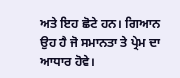ਅਤੇ ਇਹ ਛੋਟੇ ਹਨ। ਗਿਆਨ ਉਹ ਹੈ ਜੋ ਸਮਾਨਤਾ ਤੇ ਪ੍ਰੇਮ ਦਾ ਆਧਾਰ ਹੋਵੇ।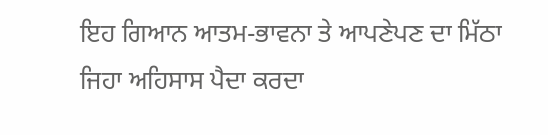ਇਹ ਗਿਆਨ ਆਤਮ-ਭਾਵਨਾ ਤੇ ਆਪਣੇਪਣ ਦਾ ਮਿੱਠਾ ਜਿਹਾ ਅਹਿਸਾਸ ਪੈਦਾ ਕਰਦਾ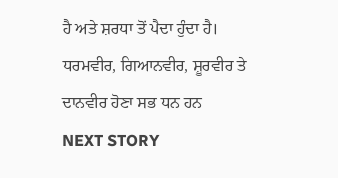ਹੈ ਅਤੇ ਸ਼ਰਧਾ ਤੋਂ ਪੈਦਾ ਹੁੰਦਾ ਹੈ।
ਧਰਮਵੀਰ, ਗਿਆਨਵੀਰ, ਸ਼ੂਰਵੀਰ ਤੇ ਦਾਨਵੀਰ ਹੋਣਾ ਸਭ ਧਨ ਹਨ
NEXT STORY